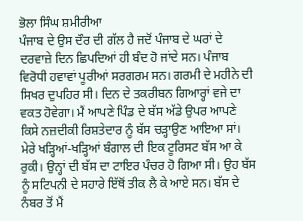ਭੋਲਾ ਸਿੰਘ ਸ਼ਮੀਰੀਆ
ਪੰਜਾਬ ਦੇ ਉਸ ਦੌਰ ਦੀ ਗੱਲ ਹੈ ਜਦੋਂ ਪੰਜਾਬ ਦੇ ਘਰਾਂ ਦੇ ਦਰਵਾਜ਼ੇ ਦਿਨ ਛਿਪਦਿਆਂ ਹੀ ਬੰਦ ਹੋ ਜਾਂਦੇ ਸਨ। ਪੰਜਾਬ ਵਿਰੋਧੀ ਹਵਾਵਾਂ ਪੂਰੀਆਂ ਸਰਗਰਮ ਸਨ। ਗਰਮੀ ਦੇ ਮਹੀਨੇ ਦੀ ਸਿਖਰ ਦੁਪਹਿਰ ਸੀ। ਦਿਨ ਦੇ ਤਕਰੀਬਨ ਗਿਆਰ੍ਹਾਂ ਵਜੇ ਦਾ ਵਕਤ ਹੋਵੇਗਾ। ਮੈਂ ਆਪਣੇ ਪਿੰਡ ਦੇ ਬੱਸ ਅੱਡੇ ਉਪਰ ਆਪਣੇ ਕਿਸੇ ਨਜ਼ਦੀਕੀ ਰਿਸ਼ਤੇਦਾਰ ਨੂੰ ਬੱਸ ਚੜ੍ਹਾਉਣ ਆਇਆ ਸਾਂ। ਮੇਰੇ ਖੜ੍ਹਿਆਂ-ਖੜ੍ਹਿਆਂ ਬੰਗਾਲ ਦੀ ਇਕ ਟੂਰਿਸਟ ਬੱਸ ਆ ਕੇ ਰੁਕੀ। ਉਨ੍ਹਾਂ ਦੀ ਬੱਸ ਦਾ ਟਾਇਰ ਪੰਚਰ ਹੋ ਗਿਆ ਸੀ। ਉਹ ਬੱਸ ਨੂੰ ਸਟਿਪਨੀ ਦੇ ਸਹਾਰੇ ਇੱਥੋਂ ਤੀਕ ਲੈ ਕੇ ਆਏ ਸਨ। ਬੱਸ ਦੇ ਨੰਬਰ ਤੋਂ ਮੈਂ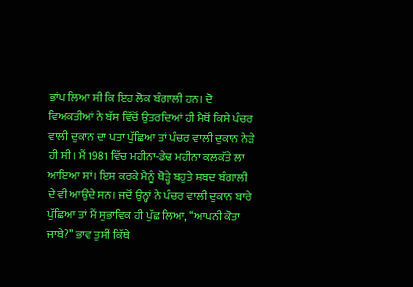ਭਾਂਪ ਲਿਆ ਸੀ ਕਿ ਇਹ ਲੋਕ ਬੰਗਾਲੀ ਹਨ। ਦੋ ਵਿਅਕਤੀਆਂ ਨੇ ਬੱਸ ਵਿੱਚੋਂ ਉਤਰਦਿਆਂ ਹੀ ਮੈਥੋਂ ਕਿਸੇ ਪੰਚਰ ਵਾਲੀ ਦੁਕਾਨ ਦਾ ਪਤਾ ਪੁੱਛਿਆ ਤਾਂ ਪੰਚਰ ਵਾਲੀ ਦੁਕਾਨ ਨੇੜੇ ਹੀ ਸੀ। ਮੈਂ 1981 ਵਿੱਚ ਮਹੀਨਾ-ਡੇਢ ਮਹੀਨਾ ਕਲਕੱਤੇ ਲਾ ਆਇਆ ਸਾਂ। ਇਸ ਕਰਕੇ ਮੈਨੂੰ ਥੋੜ੍ਹੇ ਬਹੁਤੇ ਸ਼ਬਦ ਬੰਗਾਲੀ ਦੇ ਵੀ ਆਉਂਦੇ ਸਨ। ਜਦੋਂ ਉਨ੍ਹਾਂ ਨੇ ਪੰਚਰ ਵਾਲੀ ਦੁਕਾਨ ਬਾਰੇ ਪੁੱਛਿਆ ਤਾਂ ਮੈਂ ਸੁਭਾਵਿਕ ਹੀ ਪੁੱਛ ਲਿਆ, ‘‘ਆਪਨੀ ਕੋਤਾ ਜਾਬੇ?’’ ਭਾਵ ਤੁਸੀਂ ਕਿੱਥੇ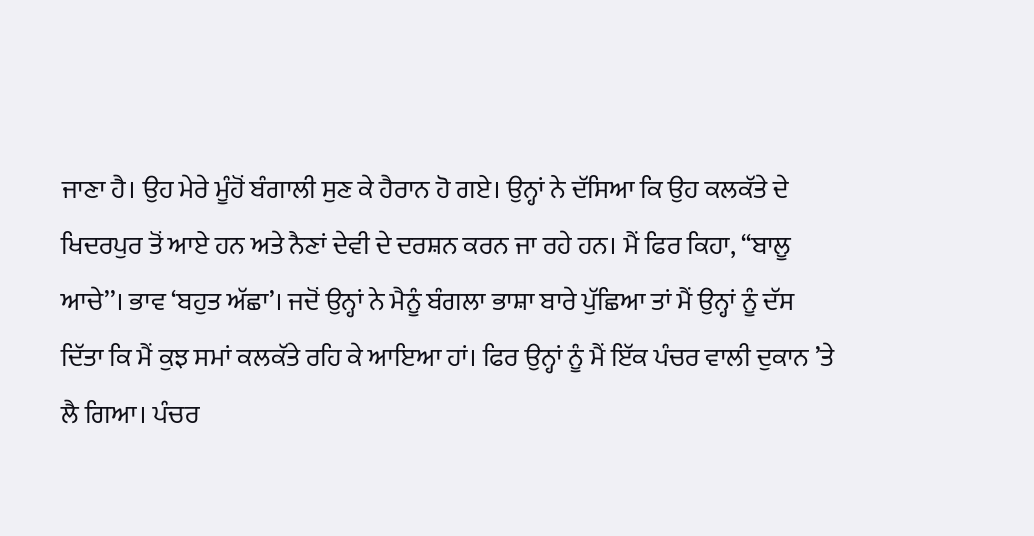ਜਾਣਾ ਹੈ। ਉਹ ਮੇਰੇ ਮੂੰਹੋਂ ਬੰਗਾਲੀ ਸੁਣ ਕੇ ਹੈਰਾਨ ਹੋ ਗਏ। ਉਨ੍ਹਾਂ ਨੇ ਦੱਸਿਆ ਕਿ ਉਹ ਕਲਕੱਤੇ ਦੇ ਖਿਦਰਪੁਰ ਤੋਂ ਆਏ ਹਨ ਅਤੇ ਨੈਣਾਂ ਦੇਵੀ ਦੇ ਦਰਸ਼ਨ ਕਰਨ ਜਾ ਰਹੇ ਹਨ। ਮੈਂ ਫਿਰ ਕਿਹਾ, ‘‘ਬਾਲੂ ਆਚੇ’’। ਭਾਵ ‘ਬਹੁਤ ਅੱਛਾ’। ਜਦੋਂ ਉਨ੍ਹਾਂ ਨੇ ਮੈਨੂੰ ਬੰਗਲਾ ਭਾਸ਼ਾ ਬਾਰੇ ਪੁੱਛਿਆ ਤਾਂ ਮੈਂ ਉਨ੍ਹਾਂ ਨੂੰ ਦੱਸ ਦਿੱਤਾ ਕਿ ਮੈਂ ਕੁਝ ਸਮਾਂ ਕਲਕੱਤੇ ਰਹਿ ਕੇ ਆਇਆ ਹਾਂ। ਫਿਰ ਉਨ੍ਹਾਂ ਨੂੰ ਮੈਂ ਇੱਕ ਪੰਚਰ ਵਾਲੀ ਦੁਕਾਨ ’ਤੇ ਲੈ ਗਿਆ। ਪੰਚਰ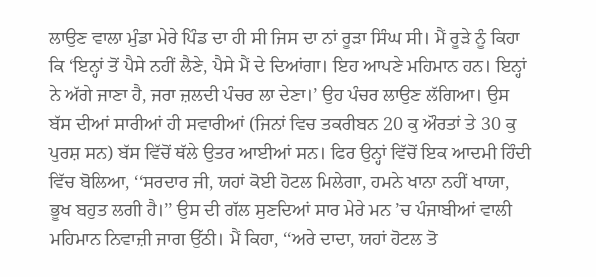ਲਾਉਣ ਵਾਲਾ ਮੁੰਡਾ ਮੇਰੇ ਪਿੰਡ ਦਾ ਹੀ ਸੀ ਜਿਸ ਦਾ ਨਾਂ ਰੂੜਾ ਸਿੰਘ ਸੀ। ਮੈਂ ਰੂੜੇ ਨੂੰ ਕਿਹਾ ਕਿ ‘ਇਨ੍ਹਾਂ ਤੋਂ ਪੈਸੇ ਨਹੀਂ ਲੈਣੇ, ਪੈਸੇ ਮੈਂ ਦੇ ਦਿਆਂਗਾ। ਇਹ ਆਪਣੇ ਮਹਿਮਾਨ ਹਨ। ਇਨ੍ਹਾਂ ਨੇ ਅੱਗੇ ਜਾਣਾ ਹੈ, ਜਰਾ ਜ਼ਲਦੀ ਪੰਚਰ ਲਾ ਦੇਣਾ।’ ਉਹ ਪੰਚਰ ਲਾਉਣ ਲੱਗਿਆ। ਉਸ ਬੱਸ ਦੀਆਂ ਸਾਰੀਆਂ ਹੀ ਸਵਾਰੀਆਂ (ਜਿਨਾਂ ਵਿਚ ਤਕਰੀਬਨ 20 ਕੁ ਔਰਤਾਂ ਤੇ 30 ਕੁ ਪੁਰਸ਼ ਸਨ) ਬੱਸ ਵਿੱਚੋਂ ਥੱਲੇ ਉਤਰ ਆਈਆਂ ਸਨ। ਫਿਰ ਉਨ੍ਹਾਂ ਵਿੱਚੋਂ ਇਕ ਆਦਮੀ ਹਿੰਦੀ ਵਿੱਚ ਬੋਲਿਆ, ‘‘ਸਰਦਾਰ ਜੀ, ਯਹਾਂ ਕੋਈ ਹੋਟਲ ਮਿਲੇਗਾ, ਹਮਨੇ ਖਾਨਾ ਨਹੀਂ ਖਾਯਾ, ਭੂਖ ਬਹੁਤ ਲਗੀ ਹੈ।’’ ਉਸ ਦੀ ਗੱਲ ਸੁਣਦਿਆਂ ਸਾਰ ਮੇਰੇ ਮਨ ’ਚ ਪੰਜਾਬੀਆਂ ਵਾਲੀ ਮਹਿਮਾਨ ਨਿਵਾਜ਼ੀ ਜਾਗ ਉੱਠੀ। ਮੈਂ ਕਿਹਾ, ‘‘ਅਰੇ ਦਾਦਾ, ਯਹਾਂ ਹੋਟਲ ਤੋ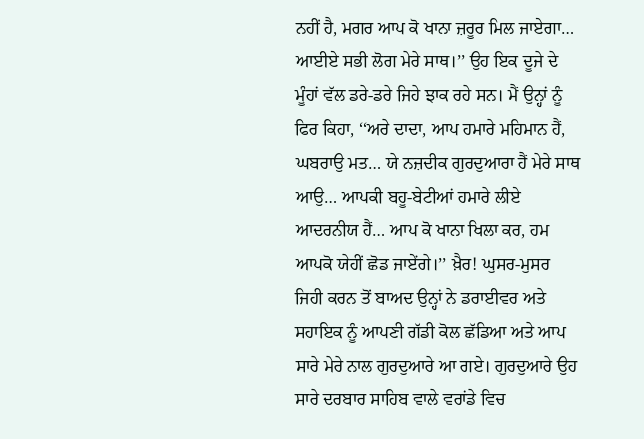ਨਹੀਂ ਹੈ, ਮਗਰ ਆਪ ਕੋ ਖਾਨਾ ਜ਼ਰੂਰ ਮਿਲ ਜਾਏਗਾ… ਆਈਏ ਸਭੀ ਲੋਗ ਮੇਰੇ ਸਾਥ।’’ ਉਹ ਇਕ ਦੂਜੇ ਦੇ ਮੂੰਹਾਂ ਵੱਲ ਡਰੇ-ਡਰੇ ਜਿਹੇ ਝਾਕ ਰਹੇ ਸਨ। ਮੈਂ ਉਨ੍ਹਾਂ ਨੂੰ ਫਿਰ ਕਿਹਾ, ‘‘ਅਰੇ ਦਾਦਾ, ਆਪ ਹਮਾਰੇ ਮਹਿਮਾਨ ਹੈਂ, ਘਬਰਾਉ ਮਤ… ਯੇ ਨਜ਼ਦੀਕ ਗੁਰਦੁਆਰਾ ਹੈਂ ਮੇਰੇ ਸਾਥ ਆਉ… ਆਪਕੀ ਬਹੂ-ਬੇਟੀਆਂ ਹਮਾਰੇ ਲੀਏ ਆਦਰਨੀਯ ਹੈਂ… ਆਪ ਕੋ ਖਾਨਾ ਖਿਲਾ ਕਰ, ਹਮ ਆਪਕੋ ਯੇਹੀਂ ਛੋਡ ਜਾਏਂਗੇ।’’ ਖ਼ੈਰ! ਘੁਸਰ-ਮੁਸਰ ਜਿਹੀ ਕਰਨ ਤੋਂ ਬਾਅਦ ਉਨ੍ਹਾਂ ਨੇ ਡਰਾਈਵਰ ਅਤੇ ਸਹਾਇਕ ਨੂੰ ਆਪਣੀ ਗੱਡੀ ਕੋਲ ਛੱਡਿਆ ਅਤੇ ਆਪ ਸਾਰੇ ਮੇਰੇ ਨਾਲ ਗੁਰਦੁਆਰੇ ਆ ਗਏ। ਗੁਰਦੁਆਰੇ ਉਹ ਸਾਰੇ ਦਰਬਾਰ ਸਾਹਿਬ ਵਾਲੇ ਵਰਾਂਡੇ ਵਿਚ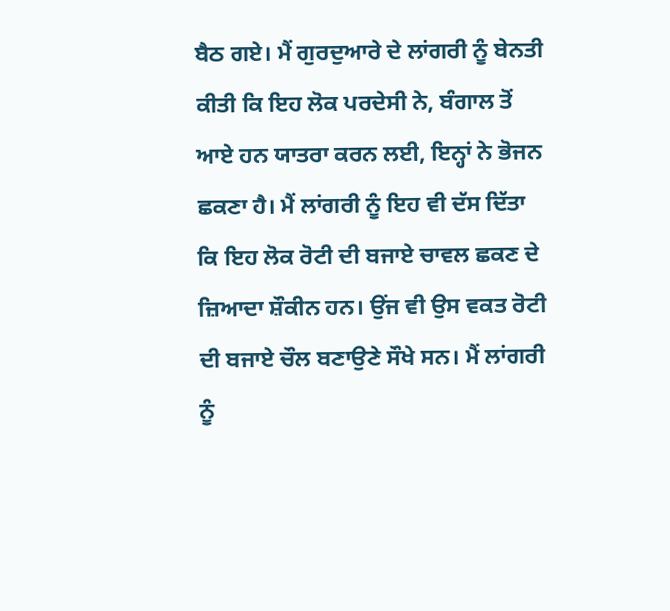ਬੈਠ ਗਏ। ਮੈਂ ਗੁਰਦੁਆਰੇ ਦੇ ਲਾਂਗਰੀ ਨੂੰ ਬੇਨਤੀ ਕੀਤੀ ਕਿ ਇਹ ਲੋਕ ਪਰਦੇਸੀ ਨੇ, ਬੰਗਾਲ ਤੋਂ ਆਏ ਹਨ ਯਾਤਰਾ ਕਰਨ ਲਈ, ਇਨ੍ਹਾਂ ਨੇ ਭੋਜਨ ਛਕਣਾ ਹੈ। ਮੈਂ ਲਾਂਗਰੀ ਨੂੰ ਇਹ ਵੀ ਦੱਸ ਦਿੱਤਾ ਕਿ ਇਹ ਲੋਕ ਰੋਟੀ ਦੀ ਬਜਾਏ ਚਾਵਲ ਛਕਣ ਦੇ ਜ਼ਿਆਦਾ ਸ਼ੌਕੀਨ ਹਨ। ਉਂਜ ਵੀ ਉਸ ਵਕਤ ਰੋਟੀ ਦੀ ਬਜਾਏ ਚੌਲ ਬਣਾਉਣੇ ਸੌਖੇ ਸਨ। ਮੈਂ ਲਾਂਗਰੀ ਨੂੰ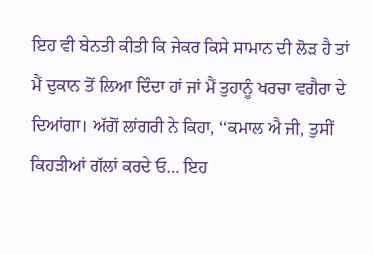ਇਹ ਵੀ ਬੇਨਤੀ ਕੀਤੀ ਕਿ ਜੇਕਰ ਕਿਸੇ ਸਾਮਾਨ ਦੀ ਲੋੜ ਹੈ ਤਾਂ ਮੈਂ ਦੁਕਾਨ ਤੋਂ ਲਿਆ ਦਿੰਦਾ ਹਾਂ ਜਾਂ ਮੈਂ ਤੁਹਾਨੂੰ ਖਰਚਾ ਵਗੈਰਾ ਦੇ ਦਿਆਂਗਾ। ਅੱਗੋਂ ਲਾਂਗਰੀ ਨੇ ਕਿਹਾ, ‘‘ਕਮਾਲ ਐ ਜੀ, ਤੁਸੀਂ ਕਿਹੜੀਆਂ ਗੱਲਾਂ ਕਰਦੇ ਓ… ਇਹ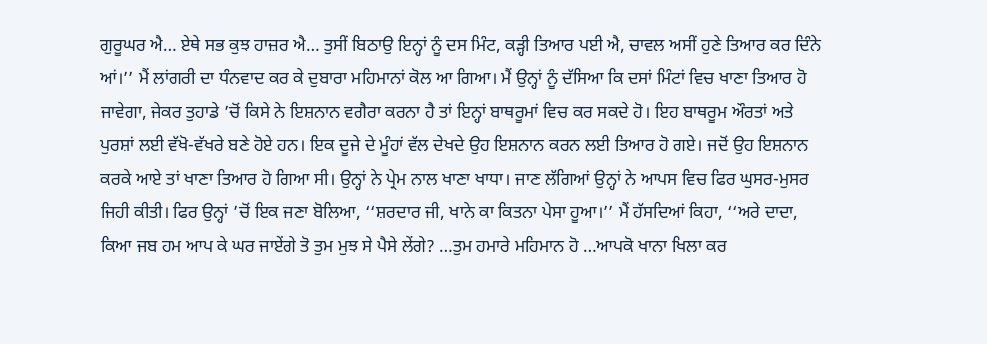ਗੁਰੂਘਰ ਐ… ਏਥੇ ਸਭ ਕੁਝ ਹਾਜ਼ਰ ਐ… ਤੁਸੀਂ ਬਿਠਾਉ ਇਨ੍ਹਾਂ ਨੂੰ ਦਸ ਮਿੰਟ, ਕੜ੍ਹੀ ਤਿਆਰ ਪਈ ਐ, ਚਾਵਲ ਅਸੀਂ ਹੁਣੇ ਤਿਆਰ ਕਰ ਦਿੰਨੇ ਆਂ।’’ ਮੈਂ ਲਾਂਗਰੀ ਦਾ ਧੰਨਵਾਦ ਕਰ ਕੇ ਦੁਬਾਰਾ ਮਹਿਮਾਨਾਂ ਕੋਲ ਆ ਗਿਆ। ਮੈਂ ਉਨ੍ਹਾਂ ਨੂੰ ਦੱਸਿਆ ਕਿ ਦਸਾਂ ਮਿੰਟਾਂ ਵਿਚ ਖਾਣਾ ਤਿਆਰ ਹੋ ਜਾਵੇਗਾ, ਜੇਕਰ ਤੁਹਾਡੇ ’ਚੋਂ ਕਿਸੇ ਨੇ ਇਸ਼ਨਾਨ ਵਗੈਰਾ ਕਰਨਾ ਹੈ ਤਾਂ ਇਨ੍ਹਾਂ ਬਾਥਰੂਮਾਂ ਵਿਚ ਕਰ ਸਕਦੇ ਹੋ। ਇਹ ਬਾਥਰੂਮ ਔਰਤਾਂ ਅਤੇ ਪੁਰਸ਼ਾਂ ਲਈ ਵੱਖੋ-ਵੱਖਰੇ ਬਣੇ ਹੋਏ ਹਨ। ਇਕ ਦੂਜੇ ਦੇ ਮੂੰਹਾਂ ਵੱਲ ਦੇਖਦੇ ਉਹ ਇਸ਼ਨਾਨ ਕਰਨ ਲਈ ਤਿਆਰ ਹੋ ਗਏ। ਜਦੋਂ ਉਹ ਇਸ਼ਨਾਨ ਕਰਕੇ ਆਏ ਤਾਂ ਖਾਣਾ ਤਿਆਰ ਹੋ ਗਿਆ ਸੀ। ਉਨ੍ਹਾਂ ਨੇ ਪ੍ਰੇਮ ਨਾਲ ਖਾਣਾ ਖਾਧਾ। ਜਾਣ ਲੱਗਿਆਂ ਉਨ੍ਹਾਂ ਨੇ ਆਪਸ ਵਿਚ ਫਿਰ ਘੁਸਰ-ਮੁਸਰ ਜਿਹੀ ਕੀਤੀ। ਫਿਰ ਉਨ੍ਹਾਂ ’ਚੋਂ ਇਕ ਜਣਾ ਬੋਲਿਆ, ‘‘ਸ਼ਰਦਾਰ ਜੀ, ਖਾਨੇ ਕਾ ਕਿਤਨਾ ਪੇਸਾ ਹੂਆ।’’ ਮੈਂ ਹੱਸਦਿਆਂ ਕਿਹਾ, ‘‘ਅਰੇ ਦਾਦਾ, ਕਿਆ ਜਬ ਹਮ ਆਪ ਕੇ ਘਰ ਜਾਏਂਗੇ ਤੋ ਤੁਮ ਮੁਝ ਸੇ ਪੈਸੇ ਲੇਂਗੇ? …ਤੁਮ ਹਮਾਰੇ ਮਹਿਮਾਨ ਹੋ …ਆਪਕੋ ਖਾਨਾ ਖਿਲਾ ਕਰ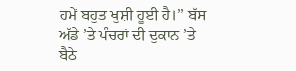ਹਮੇਂ ਬਹੁਤ ਖੁਸ਼ੀ ਹੂਈ ਹੈ।’’ ਬੱਸ ਅੱਡੇ ’ਤੇ ਪੰਚਰਾਂ ਦੀ ਦੁਕਾਨ ’ਤੇ ਬੈਠੇ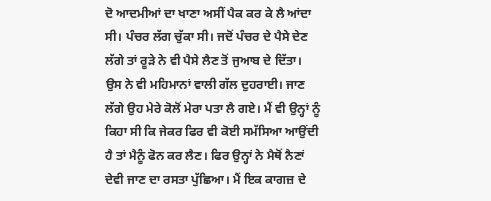ਦੋ ਆਦਮੀਆਂ ਦਾ ਖਾਣਾ ਅਸੀਂ ਪੈਕ ਕਰ ਕੇ ਲੈ ਆਂਦਾ ਸੀ। ਪੰਚਰ ਲੱਗ ਚੁੱਕਾ ਸੀ। ਜਦੋਂ ਪੰਚਰ ਦੇ ਪੈਸੇ ਦੇਣ ਲੱਗੇ ਤਾਂ ਰੂੜੇ ਨੇ ਵੀ ਪੈਸੇ ਲੈਣ ਤੋਂ ਜੁਆਬ ਦੇ ਦਿੱਤਾ। ਉਸ ਨੇ ਵੀ ਮਹਿਮਾਨਾਂ ਵਾਲੀ ਗੱਲ ਦੁਹਰਾਈ। ਜਾਣ ਲੱਗੇ ਉਹ ਮੇਰੇ ਕੋਲੋਂ ਮੇਰਾ ਪਤਾ ਲੈ ਗਏ। ਮੈਂ ਵੀ ਉਨ੍ਹਾਂ ਨੂੰ ਕਿਹਾ ਸੀ ਕਿ ਜੇਕਰ ਫਿਰ ਵੀ ਕੋਈ ਸਮੱਸਿਆ ਆਉਂਦੀ ਹੈ ਤਾਂ ਮੈਨੂੰ ਫੋਨ ਕਰ ਲੈਣ। ਫਿਰ ਉਨ੍ਹਾਂ ਨੇ ਮੈਥੋਂ ਨੈਣਾਂ ਦੇਵੀ ਜਾਣ ਦਾ ਰਸਤਾ ਪੁੱਛਿਆ। ਮੈਂ ਇਕ ਕਾਗਜ਼ ਦੇ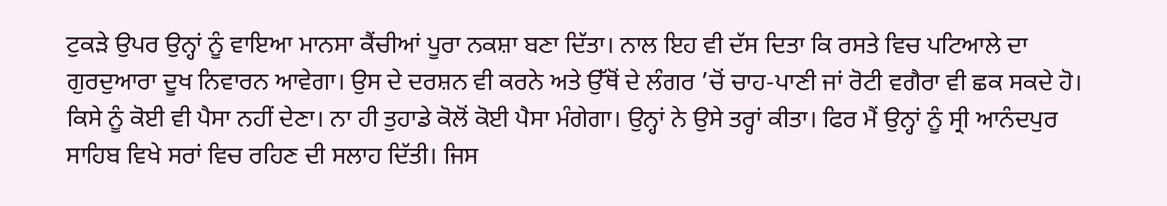ਟੁਕੜੇ ਉਪਰ ਉਨ੍ਹਾਂ ਨੂੰ ਵਾਇਆ ਮਾਨਸਾ ਕੈਂਚੀਆਂ ਪੂਰਾ ਨਕਸ਼ਾ ਬਣਾ ਦਿੱਤਾ। ਨਾਲ ਇਹ ਵੀ ਦੱਸ ਦਿਤਾ ਕਿ ਰਸਤੇ ਵਿਚ ਪਟਿਆਲੇ ਦਾ ਗੁਰਦੁਆਰਾ ਦੂਖ ਨਿਵਾਰਨ ਆਵੇਗਾ। ਉਸ ਦੇ ਦਰਸ਼ਨ ਵੀ ਕਰਨੇ ਅਤੇ ਉੱਥੋਂ ਦੇ ਲੰਗਰ ’ਚੋਂ ਚਾਹ-ਪਾਣੀ ਜਾਂ ਰੋਟੀ ਵਗੈਰਾ ਵੀ ਛਕ ਸਕਦੇ ਹੋ। ਕਿਸੇ ਨੂੰ ਕੋਈ ਵੀ ਪੈਸਾ ਨਹੀਂ ਦੇਣਾ। ਨਾ ਹੀ ਤੁਹਾਡੇ ਕੋਲੋਂ ਕੋਈ ਪੈਸਾ ਮੰਗੇਗਾ। ਉਨ੍ਹਾਂ ਨੇ ਉਸੇ ਤਰ੍ਹਾਂ ਕੀਤਾ। ਫਿਰ ਮੈਂ ਉਨ੍ਹਾਂ ਨੂੰ ਸ੍ਰੀ ਆਨੰਦਪੁਰ ਸਾਹਿਬ ਵਿਖੇ ਸਰਾਂ ਵਿਚ ਰਹਿਣ ਦੀ ਸਲਾਹ ਦਿੱਤੀ। ਜਿਸ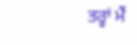ਤਰ੍ਹਾਂ ਮੈਂ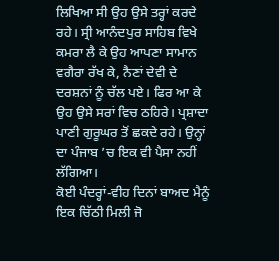ਲਿਖਿਆ ਸੀ ਉਹ ਉਸੇ ਤਰ੍ਹਾਂ ਕਰਦੇ ਰਹੇ। ਸ੍ਰੀ ਆਨੰਦਪੁਰ ਸਾਹਿਬ ਵਿਖੇ ਕਮਰਾ ਲੈ ਕੇ ਉਹ ਆਪਣਾ ਸਾਮਾਨ ਵਗੈਰਾ ਰੱਖ ਕੇ, ਨੈਣਾਂ ਦੇਵੀ ਦੇ ਦਰਸ਼ਨਾਂ ਨੂੰ ਚੱਲ ਪਏ। ਫਿਰ ਆ ਕੇ ਉਹ ਉਸੇ ਸਰਾਂ ਵਿਚ ਠਹਿਰੇ। ਪ੍ਰਸ਼ਾਦਾ ਪਾਣੀ ਗੁਰੂਘਰ ਤੋਂ ਛਕਦੇ ਰਹੇ। ਉਨ੍ਹਾਂ ਦਾ ਪੰਜਾਬ ’ਚ ਇਕ ਵੀ ਪੈਸਾ ਨਹੀਂ ਲੱਗਿਆ।
ਕੋਈ ਪੰਦਰ੍ਹਾਂ-ਵੀਹ ਦਿਨਾਂ ਬਾਅਦ ਮੈਨੂੰ ਇਕ ਚਿੱਠੀ ਮਿਲੀ ਜੋ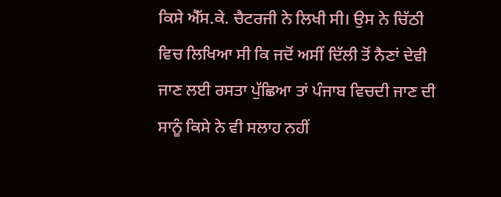ਕਿਸੇ ਐੱਸ.ਕੇ. ਚੈਟਰਜੀ ਨੇ ਲਿਖੀ ਸੀ। ਉਸ ਨੇ ਚਿੱਠੀ ਵਿਚ ਲਿਖਿਆ ਸੀ ਕਿ ਜਦੋਂ ਅਸੀਂ ਦਿੱਲੀ ਤੋਂ ਨੈਣਾਂ ਦੇਵੀ ਜਾਣ ਲਈ ਰਸਤਾ ਪੁੱਛਿਆ ਤਾਂ ਪੰਜਾਬ ਵਿਚਦੀ ਜਾਣ ਦੀ ਸਾਨੂੰ ਕਿਸੇ ਨੇ ਵੀ ਸਲਾਹ ਨਹੀਂ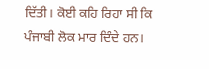ਦਿੱਤੀ। ਕੋਈ ਕਹਿ ਰਿਹਾ ਸੀ ਕਿ ਪੰਜਾਬੀ ਲੋਕ ਮਾਰ ਦਿੰਦੇ ਹਨ।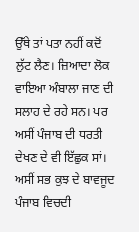ਉੱਥੇ ਤਾਂ ਪਤਾ ਨਹੀਂ ਕਦੋਂ ਲੁੱਟ ਲੈਣ। ਜ਼ਿਆਦਾ ਲੋਕ ਵਾਇਆ ਅੰਬਾਲਾ ਜਾਣ ਦੀ ਸਲਾਹ ਦੇ ਰਹੇ ਸਨ। ਪਰ ਅਸੀਂ ਪੰਜਾਬ ਦੀ ਧਰਤੀ ਦੇਖਣ ਦੇ ਵੀ ਇੱਛੁਕ ਸਾਂ। ਅਸੀਂ ਸਭ ਕੁਝ ਦੇ ਬਾਵਜੂਦ ਪੰਜਾਬ ਵਿਚਦੀ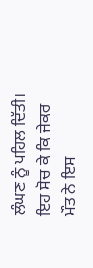ਲੰਘਣ ਨੂੰ ਪਹਿਲ ਦਿੱਤੀ। ਇਹ ਸੋਚ ਕੇ ਕਿ ਜੇਕਰ ਮੌਤ ਨੇ ਇਸ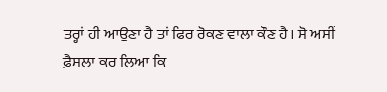ਤਰ੍ਹਾਂ ਹੀ ਆਉਣਾ ਹੈ ਤਾਂ ਫਿਰ ਰੋਕਣ ਵਾਲਾ ਕੌਣ ਹੈ। ਸੋ ਅਸੀਂ ਫ਼ੈਸਲਾ ਕਰ ਲਿਆ ਕਿ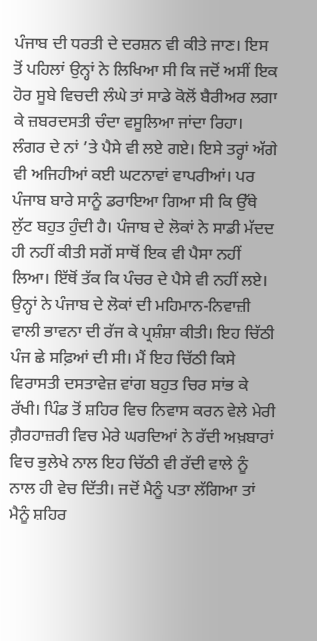ਪੰਜਾਬ ਦੀ ਧਰਤੀ ਦੇ ਦਰਸ਼ਨ ਵੀ ਕੀਤੇ ਜਾਣ। ਇਸ ਤੋਂ ਪਹਿਲਾਂ ਉਨ੍ਹਾਂ ਨੇ ਲਿਖਿਆ ਸੀ ਕਿ ਜਦੋਂ ਅਸੀਂ ਇਕ ਹੋਰ ਸੂਬੇ ਵਿਚਦੀ ਲੰਘੇ ਤਾਂ ਸਾਡੇ ਕੋਲੋਂ ਬੈਰੀਅਰ ਲਗਾ ਕੇ ਜ਼ਬਰਦਸਤੀ ਚੰਦਾ ਵਸੂਲਿਆ ਜਾਂਦਾ ਰਿਹਾ। ਲੰਗਰ ਦੇ ਨਾਂ ’ਤੇ ਪੈਸੇ ਵੀ ਲਏ ਗਏ। ਇਸੇ ਤਰ੍ਹਾਂ ਅੱਗੇ ਵੀ ਅਜਿਹੀਆਂ ਕਈ ਘਟਨਾਵਾਂ ਵਾਪਰੀਆਂ। ਪਰ ਪੰਜਾਬ ਬਾਰੇ ਸਾਨੂੰ ਡਰਾਇਆ ਗਿਆ ਸੀ ਕਿ ਉੱਥੇ ਲੁੱਟ ਬਹੁਤ ਹੁੰਦੀ ਹੈ। ਪੰਜਾਬ ਦੇ ਲੋਕਾਂ ਨੇ ਸਾਡੀ ਮੱਦਦ ਹੀ ਨਹੀਂ ਕੀਤੀ ਸਗੋਂ ਸਾਥੋਂ ਇਕ ਵੀ ਪੈਸਾ ਨਹੀਂ ਲਿਆ। ਇੱਥੋਂ ਤੱਕ ਕਿ ਪੰਚਰ ਦੇ ਪੈਸੇ ਵੀ ਨਹੀਂ ਲਏ। ਉਨ੍ਹਾਂ ਨੇ ਪੰਜਾਬ ਦੇ ਲੋਕਾਂ ਦੀ ਮਹਿਮਾਨ-ਨਿਵਾਜ਼ੀ ਵਾਲੀ ਭਾਵਨਾ ਦੀ ਰੱਜ ਕੇ ਪ੍ਰਸ਼ੰਸ਼ਾ ਕੀਤੀ। ਇਹ ਚਿੱਠੀ ਪੰਜ ਛੇ ਸਫ਼ਿਆਂ ਦੀ ਸੀ। ਮੈਂ ਇਹ ਚਿੱਠੀ ਕਿਸੇ ਵਿਰਾਸਤੀ ਦਸਤਾਵੇਜ਼ ਵਾਂਗ ਬਹੁਤ ਚਿਰ ਸਾਂਭ ਕੇ ਰੱਖੀ। ਪਿੰਡ ਤੋਂ ਸ਼ਹਿਰ ਵਿਚ ਨਿਵਾਸ ਕਰਨ ਵੇਲੇ ਮੇਰੀ ਗ਼ੈਰਹਾਜ਼ਰੀ ਵਿਚ ਮੇਰੇ ਘਰਦਿਆਂ ਨੇ ਰੱਦੀ ਅਖ਼ਬਾਰਾਂ ਵਿਚ ਭੁਲੇਖੇ ਨਾਲ ਇਹ ਚਿੱਠੀ ਵੀ ਰੱਦੀ ਵਾਲੇ ਨੂੰ ਨਾਲ ਹੀ ਵੇਚ ਦਿੱਤੀ। ਜਦੋਂ ਮੈਨੂੰ ਪਤਾ ਲੱਗਿਆ ਤਾਂ ਮੈਨੂੰ ਸ਼ਹਿਰ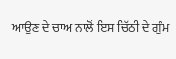ਆਉਣ ਦੇ ਚਾਅ ਨਾਲੋਂ ਇਸ ਚਿੱਠੀ ਦੇ ਗੁੰਮ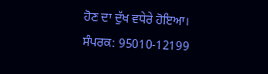ਹੋਣ ਦਾ ਦੁੱਖ ਵਧੇਰੇ ਹੋਇਆ।
ਸੰਪਰਕ: 95010-12199